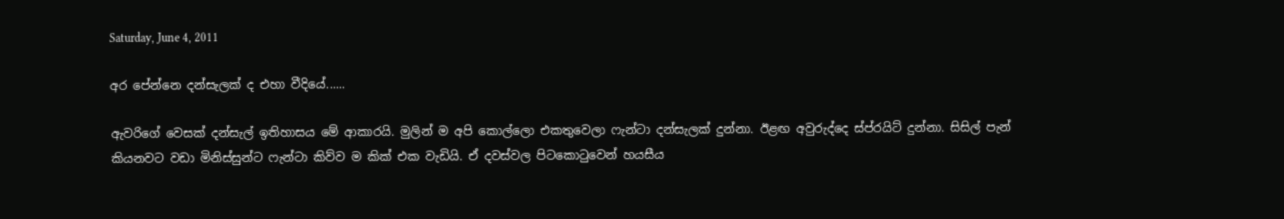Saturday, June 4, 2011

අර පේන්නෙ දන්සැලක් ද එහා වීදියේ......

ඇවරිගේ වෙසක් දන්සැල් ඉතිහාසය මේ ආකාරයි. මුලින් ම අපි කොල්ලො එකතුවෙලා ෆැන්ටා දන්සැලක් දුන්නා. ඊළඟ අවුරුද්දෙ ස්ප්රයිට් දුන්නා. සිසිල් පැන් කියනවට වඩා මිනිස්සුන්ට ෆැන්ටා කිව්ව ම කික් එක වැඩියි. ඒ දවස්වල පිටකොටුවෙන් හයසීය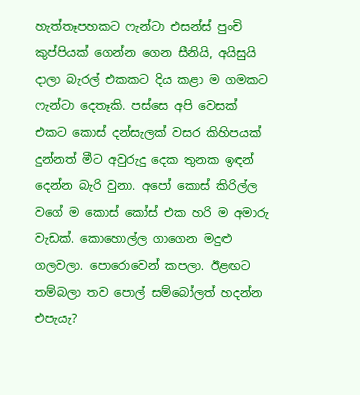හැත්තෑපහකට ෆැන්ටා එසන්ස් ‍පුංචි කුප්පියක් ගෙන්න ගෙන සීනියි, අයිසුයි දාලා බැරල් එකකට දිය කළා ම ගමකට ෆැන්ටා දෙතෑකි. පස්සෙ අපි වෙසක් එකට කොස් දන්සැලක් වසර කිහිපයක් දුන්නත් මීට අවුරුදු දෙක තුනක ඉඳන් දෙන්න බැරි වුනා. අපෝ කොස් කිරිල්ල වගේ ම කොස් කෝස් එක හරි ම අමාරු වැඩක්. කොහොල්ල ගාගෙන මදුළු ගලවලා. පොරොවෙන් කපලා. ඊළඟට තම්බලා තව පොල් සම්බෝලත් හදන්න එපැයැ?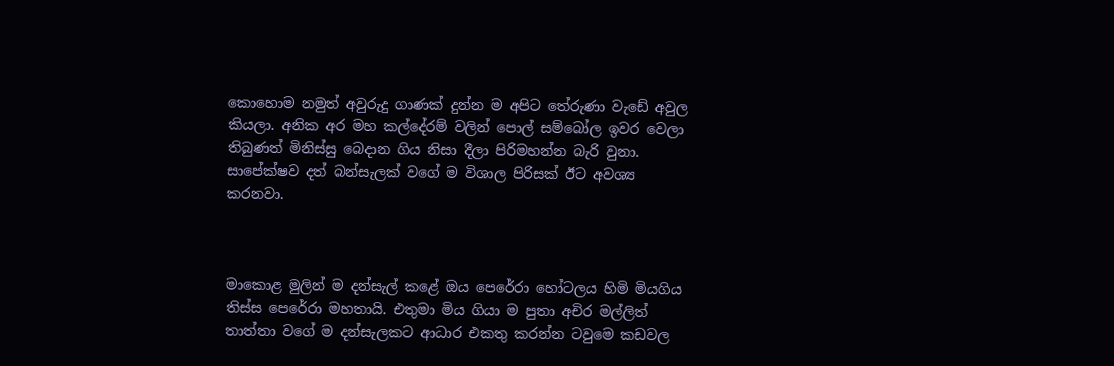කොහොම නමුත් අවුරුදු ගාණක් දුන්න ම අපිට තේරුණා වැඩේ අවුල කියලා. අනික අර මහ කල්දේරම් වලින් පොල් සම්බෝල ඉවර වෙලා තිබුණත් මිනිස්සු බෙදාන ගිය නිසා දීලා පිරිමහන්න බැරි වුනා. සාපේක්ෂව දත් බන්සැලක් වගේ ම විශාල පිරිසක් ඊට අවශ්‍ය කරනවා.



මාකොළ මුලින් ම දන්සැල් කළේ ඔය පෙරේරා හෝටලය හිමි මියගිය තිස්ස පෙරේරා මහතායි. එතුමා මිය ගියා ම පුතා අචිර මල්ලිත් තාත්තා වගේ ම දන්සැලකට ආධාර එකතු කරන්න ටවුමෙ කඩවල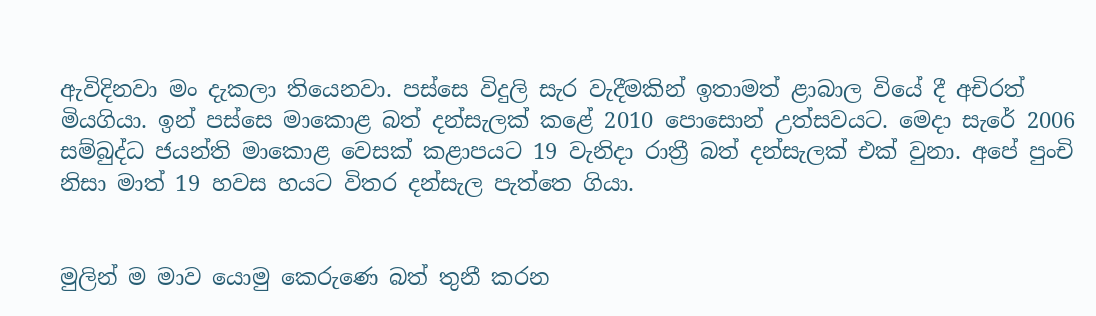ඇවිදිනවා මං දැකලා තියෙනවා. පස්සෙ විදුලි සැර වැදීමකින් ඉතාමත් ළාබාල වියේ දී අචිරත් මියගියා. ඉන් පස්සෙ මාකොළ බත් දන්සැලක් කළේ 2010 පොසොන් උත්සවයට. මෙදා සැරේ 2006 සම්බුද්ධ ජයන්ති මාකොළ වෙසක් කළාපයට 19 වැනිදා රාත්‍රී බත් දන්සැලක් එක් වුනා. අපේ පුංචි නිසා මාත් 19 හවස හයට විතර දන්සැල පැත්තෙ ගියා.


මුලින් ම මාව යොමු කෙරුණෙ බත් තුනී කරන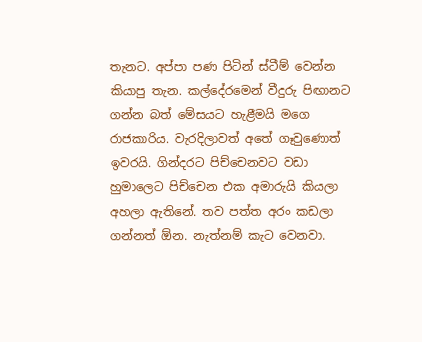තැනට. අප්පා පණ පිටින් ස්ටීම් වෙන්න කියාපු තැන. කල්දේරමෙන් වීදුරු පිඟානට ගන්න බත් මේසයට හැළීමයි මගෙ රාජකාරිය. වැරදිලාවත් අතේ ගෑවුණොත් ඉවරයි. ගින්දරට පිච්චෙනවට වඩා හුමාලෙට පිච්චෙන එක අමාරුයි කියලා අහලා ඇතිනේ. තව පත්ත අරං කඩලා ගන්නත් ඕන. නැත්නම් කැට වෙනවා.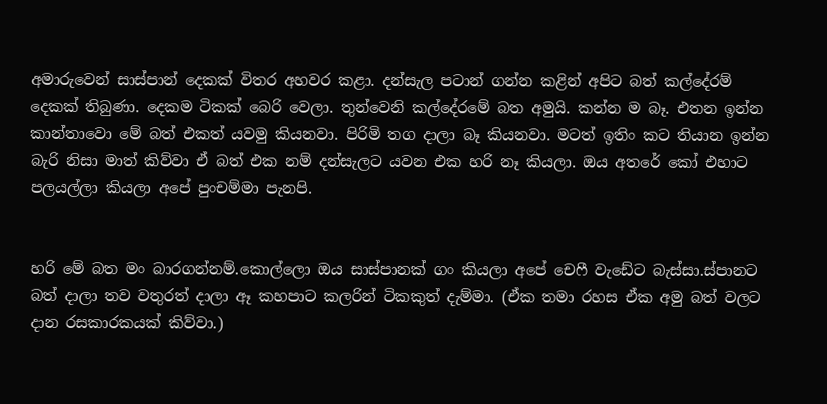අමාරුවෙන් සාස්පාන් දෙකක් විතර අහවර කළා. දන්සැල පටාන් ගන්න කළින් අපිට බත් කල්දේරම් දෙකක් තිබුණා. දෙකම ටිකක් බෙරි වෙලා. තුන්වෙනි කල්දේරමේ බත අමුයි. කන්න ම බෑ. එතන ඉන්න කාන්තාවො මේ බත් එකත් යවමු කියනවා. පිරිමි තග දාලා බෑ කියනවා. මටත් ඉතිං කට තියාන ඉන්න බැරි නිසා මාත් කිව්වා ඒ බත් එක නම් දන්සැලට යවන එක හරි නෑ කියලා. ඔය අතරේ කෝ එහාට පලයල්ලා කියලා අපේ පුංචම්මා පැනපි.


හරි මේ බත මං බාරගන්නම්.කොල්ලො ඔය සාස්පානක් ගං කියලා අපේ චෙෆී වැඩේට බැස්සා.ස්පානට බත් දාලා තව වතුරත් දාලා ඈ කහපාට කලරින් ටිකකුත් දැම්මා. (ඒක තමා රහස ඒක අමු බත් වලට දාන රසකාරකයක් කිව්වා.)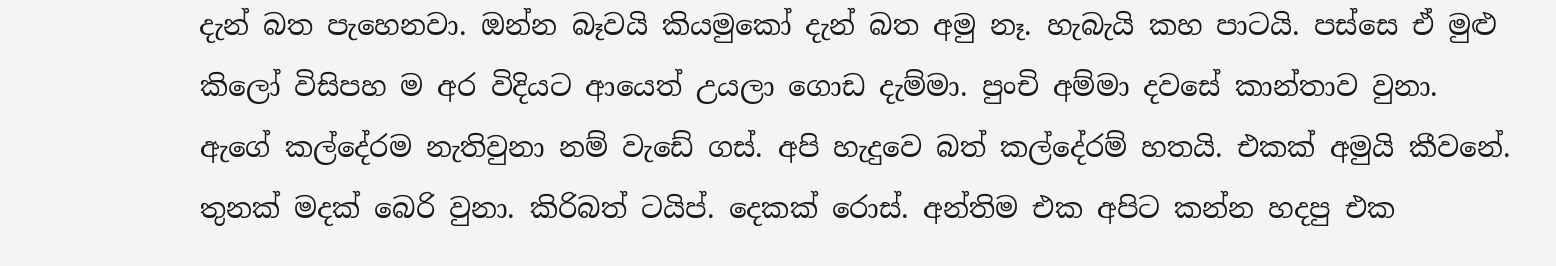දැන් බත පැහෙනවා. ඔන්න බෑවයි කියමුකෝ දැන් බත අමු නෑ. හැබැයි කහ පාටයි. පස්සෙ ඒ මුළු කිලෝ විසිපහ ම අර විදියට ආයෙත් උයලා ගොඩ දැම්මා. පුංචි අම්මා දවසේ කාන්තාව වුනා. ඇගේ කල්දේරම නැතිවුනා නම් වැඩේ ගස්. අපි හැදුවෙ බත් කල්දේරම් හතයි. එකක් අමුයි කීවනේ. තුනක් මදක් බෙරි වුනා. කිරිබත් ටයිප්. දෙකක් රොස්. අන්තිම එක අපිට කන්න හදපු එක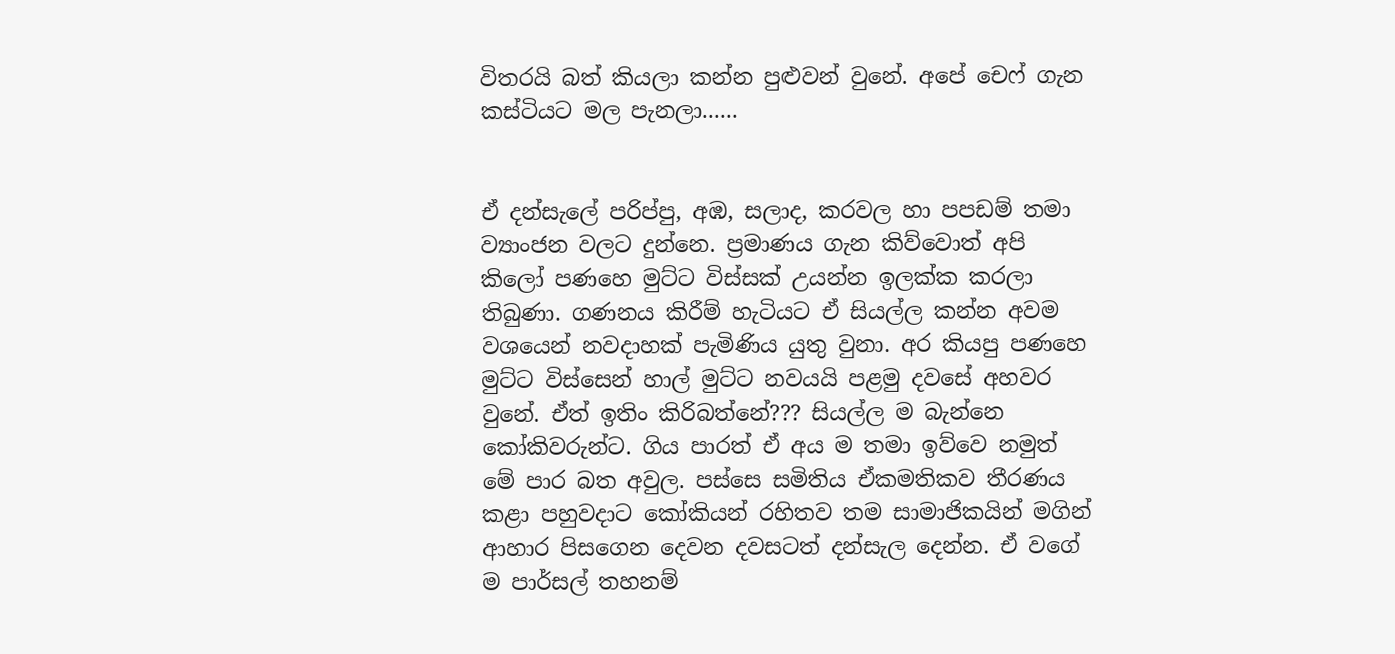විතරයි බත් කියලා කන්න පුළුවන් වුනේ. අපේ චෙෆ් ගැන කස්ටියට මල පැනලා......


ඒ දන්සැලේ පරිප්පු, අඹ, සලාද, කරවල හා පපඩම් තමා ව්‍යාංජන වලට දුන්නෙ. ප්‍රමාණය ගැන කිව්වොත් අපි කිලෝ පණහෙ මුට්ට විස්සක් උයන්න ඉලක්ක කරලා තිබුණා. ගණනය කිරීම් හැටියට ඒ සියල්ල කන්න අවම වශයෙන් නවදාහක් පැමිණිය යුතු වුනා. අර කියපු පණහෙ මුට්ට විස්සෙන් හාල් මුට්ට නවයයි පළමු දවසේ අහවර වුනේ. ඒත් ඉතිං කිරිබත්නේ??? සියල්‍ල ම බැන්නෙ කෝකිවරුන්ට. ගිය පාරත් ඒ අය ම තමා ඉව්වෙ නමුත් මේ පාර බත අවුල. පස්සෙ සමිතිය ඒකමතිකව තීරණය කළා පහුවදාට කෝකියන් රහිතව තම සාමාජිකයින් මගින් ආහාර පිසගෙන දෙවන දවසටත් දන්සැල දෙන්න. ඒ වගේ ම පාර්සල් තහනම්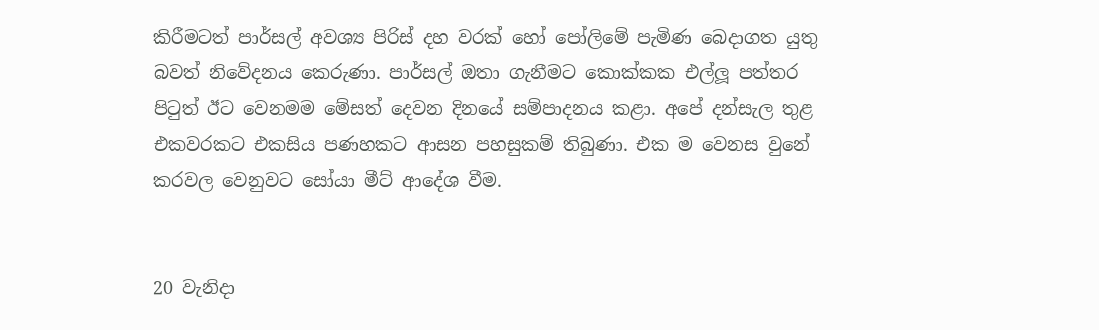කිරීමටත් පාර්සල් අවශ්‍ය පිරිස් දහ වරක් හෝ පෝලිමේ පැමිණ බෙදාගත යුතු බවත් නිවේදනය කෙරුණා. පාර්සල් ඔතා ගැනීමට කොක්කක එල්ලූ පත්තර පිටුත් ඊට වෙනමම මේසත් දෙවන දිනයේ සම්පාදනය කළා. අපේ දන්සැල තුළ එකවරකට එකසිය පණහකට ආසන පහසුකම් තිබුණා. එක ම වෙනස වුනේ කරවල වෙනුවට සෝයා මීට් ආදේශ වීම.


20 වැනිදා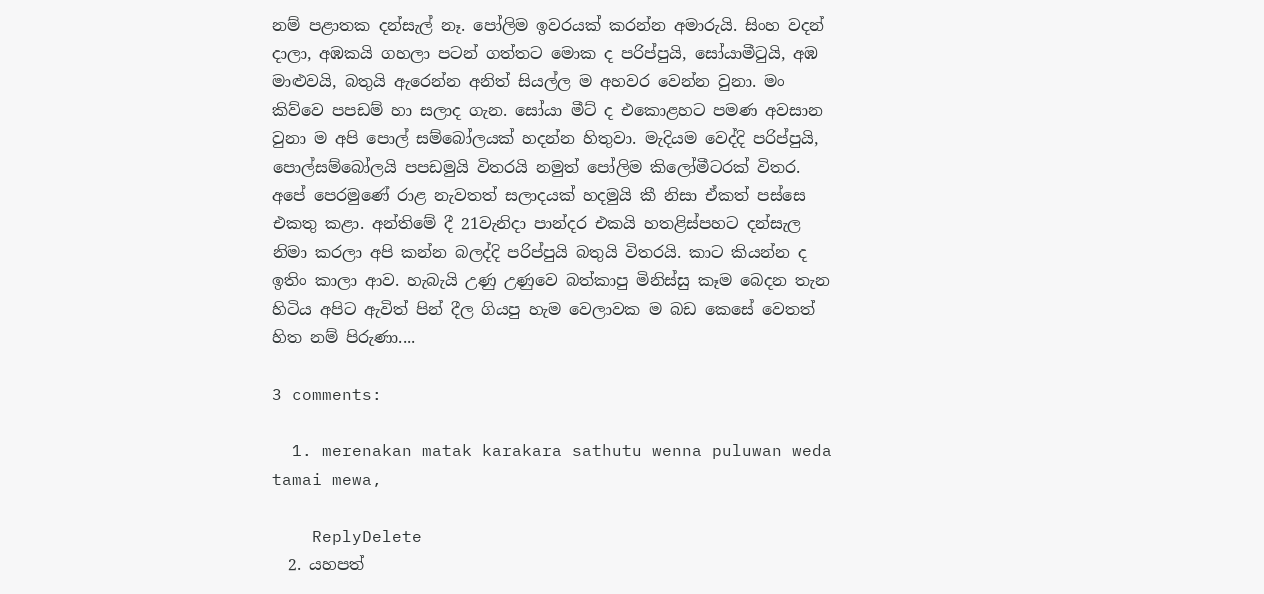නම් පළාතක දන්සැල් නෑ. පෝලිම ඉවරයක් කරන්න අමාරුයි. සිංහ වදන් දාලා, අඹකයි ගහලා පටන් ගත්තට මොක ද පරිප්පුයි, සෝයාමීටුයි, අඹ මාළුවයි, බතුයි ඇරෙන්න අනිත් සියල්ල ම අහවර වෙන්න වුනා. මං කිව්වෙ පපඩම් හා සලාද ගැන. සෝයා මීට් ද එකොළහට පමණ අවසාන වුනා ම අපි පොල් සම්බෝලයක් හදන්න හිතුවා. මැදියම වෙද්දි පරිප්පුයි, පොල්සම්බෝලයි පපඩමුයි විතරයි නමුත් පෝලිම කිලෝමීටරක් විතර. අපේ පෙරමුණේ රාළ නැවතත් සලාදයක් හදමුයි කී නිසා ඒකත් පස්සෙ එකතු කළා. අන්තිමේ දී 21වැනිදා පාන්දර එකයි හතළිස්පහට දන්සැල නිමා කරලා අපි කන්න බලද්දි පරිප්පුයි බතුයි විතරයි. කාට කියන්න ද ඉතිං කාලා ආව. හැබැයි උණු උණුවෙ බත්කාපු මිනිස්සු කෑම බෙදන තැන හිටිය අපිට ඇවිත් පින් දීල ගියපු හැම වෙලාවක ම බඩ කෙසේ වෙතත් හිත නම් පිරුණා....

3 comments:

  1. merenakan matak karakara sathutu wenna puluwan weda tamai mewa,

    ReplyDelete
  2. යහපත්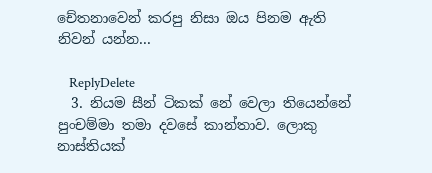චේතනාවෙන් කරපු නිසා ඔය පිනම ඇති නිවන් යන්න...

    ReplyDelete
  3. නියම සීන් ටිකක් නේ වෙලා තියෙන්නේ පුංචම්මා තමා දවසේ කාන්තාව. ලොකු නාස්තියක්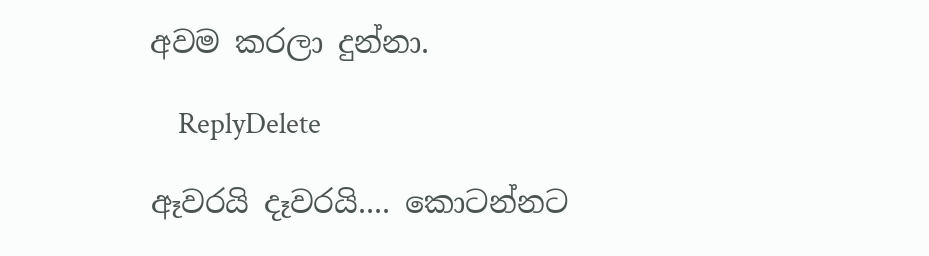අවම කරලා දුන්නා.

    ReplyDelete

ඈවරයි දෑවරයි.... කොටන්නට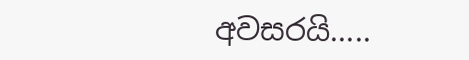අවසරයි.....